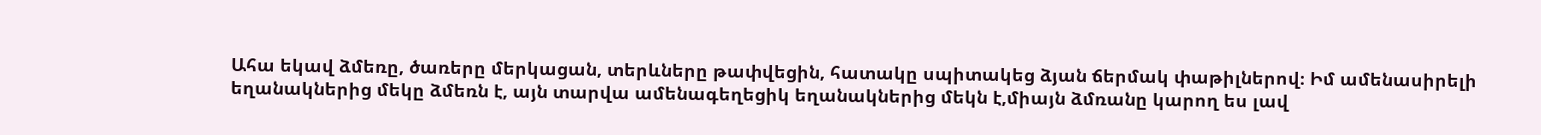Ահա եկավ ձմեռը, ծառերը մերկացան, տերևները թափվեցին, հատակը սպիտակեց ձյան ճերմակ փաթիլներով։ Իմ ամենասիրելի եղանակներից մեկը ձմեռն է, այն տարվա ամենագեղեցիկ եղանակներից մեկն է,միայն ձմռանը կարող ես լավ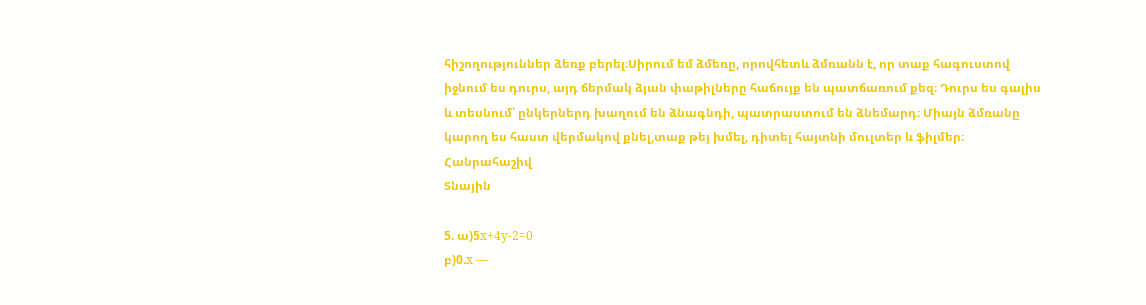հիշողություններ ձեռք բերել։Սիրում եմ ձմեռը, որովհետև ձմռանն է, որ տաք հագուստով իջնում ես դուրս, այդ ճերմակ ձյան փաթիլները հաճույք են պատճառում քեզ։ Դուրս ես գալիս և տեսնում՝ ընկերներդ խաղում են ձնագնդի, պատրաստում են ձնեմարդ։ Միայն ձմռանը կարող ես հաստ վերմակով քնել,տաք թեյ խմել, դիտել հայտնի մուլտեր և ֆիլմեր։
Հանրահաշիվ
Տնային

5. ա)5x+4y-2=0
բ)0.x —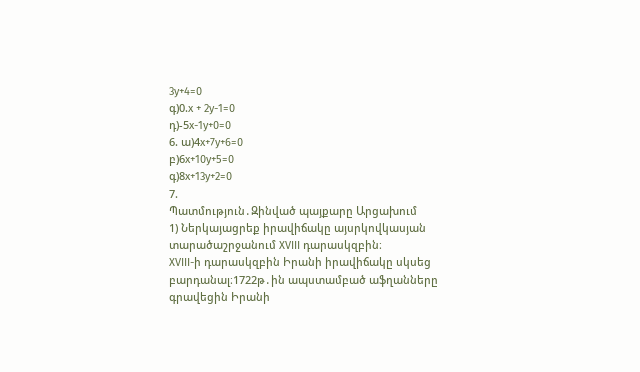3y+4=0
գ)0.x + 2y-1=0
դ)-5x-1y+0=0
6. ա)4x+7y+6=0
բ)6x+10y+5=0
գ)8x+13y+2=0
7.
Պատմություն․Զինված պայքարը Արցախում
1) Ներկայացրեք իրավիճակը այսրկովկասյան տարածաշրջանում XVIII դարասկզբին։
XVIII-ի դարասկզբին Իրանի իրավիճակը սկսեց բարդանալ։1722թ․ին ապստամբած աֆղանները գրավեցին Իրանի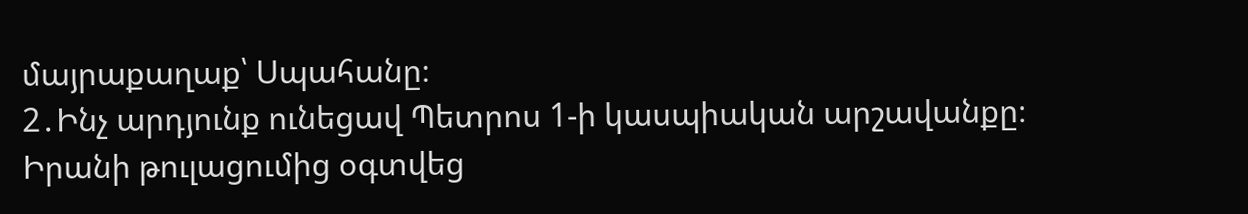մայրաքաղաք՝ Սպահանը։
2․Ինչ արդյունք ունեցավ Պետրոս 1-ի կասպիական արշավանքը։
Իրանի թուլացումից օգտվեց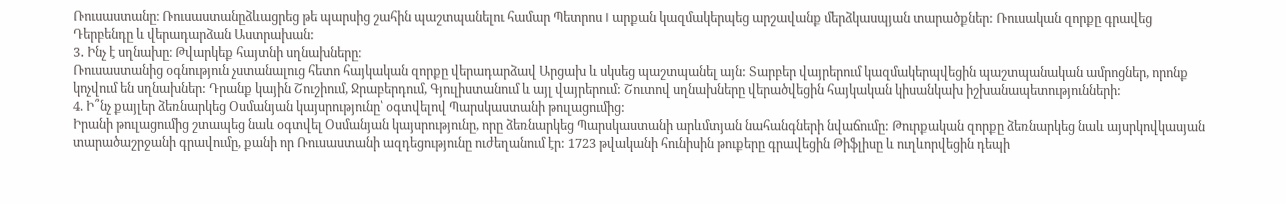Ռուսաստանը։ Ռուսաստանըձևացրեց թե պարսից շահին պաշտպանելու համար Պետրոս I արքան կազմակերպեց արշավանք մերձկասպյան տարածքներ: Ռուսական զորքը գրավեց Դերբենդը և վերադարձան Աստրախան:
3․ Ինչ է սղնախը։ Թվարկեք հայտնի սղնախները։
Ռուսաստանից օգնություն չստանալուց հետո հայկական զորքը վերադարձավ Արցախ և սկսեց պաշտպանել այն: Տարբեր վայրերում կազմակերպվեցին պաշտպանական ամրոցներ, որոնք կոչվում են սղնախներ: Դրանք կային Շուշիում, Ջրաբերդում, Գյուլիստանում և այլ վայրերում: Շուտով սղնախները վերածվեցին հայկական կիսանկախ իշխանապետությունների:
4. Ի՞նչ քայլեր ձեռնարկեց Օսմանյան կայսրությունը՝ օգտվելով Պարսկաստանի թուլացումից:
Իրանի թուլացումից շտապեց նաև օգտվել Օսմանյան կայսրությունը, որը ձեռնարկեց Պարսկաստանի արևմտյան նահանգների նվաճումը: Թուրքական զորքը ձեռնարկեց նաև այսրկովկասյան տարածաշրջանի գրավումը, քանի որ Ռուսաստանի ազդեցությունը ուժեղանում էր: 1723 թվականի հունիսին թուքերը գրավեցին Թիֆլիսը և ուղևորվեցին դեպի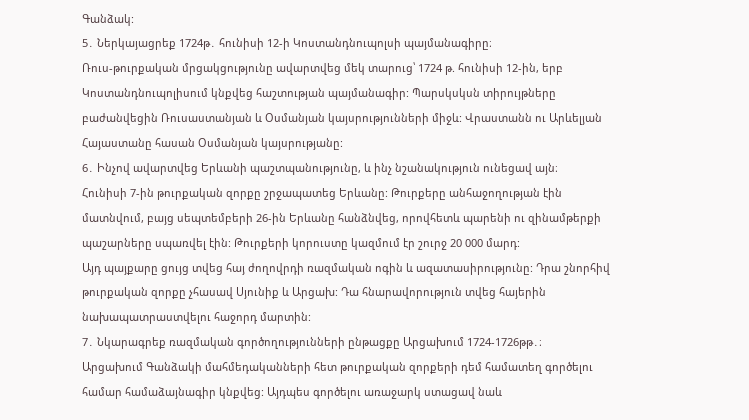Գանձակ:
5․ Ներկայացրեք 1724թ․ հունիսի 12-ի Կոստանդնուպոլսի պայմանագիրը։
Ռուս-թուրքական մրցակցությունը ավարտվեց մեկ տարուց՝ 1724 թ. հունիսի 12-ին, երբ Կոստանդնուպոլիսում կնքվեց հաշտության պայմանագիր: Պարսկսկսն տիրույթները բաժանվեցին Ռուսաստանյան և Օսմանյան կայսրությունների միջև: Վրաստանն ու Արևելյան Հայաստանը հասան Օսմանյան կայսրությանը:
6․ Ինչով ավարտվեց Երևանի պաշտպանությունը, և ինչ նշանակություն ունեցավ այն։
Հունիսի 7-ին թուրքական զորքը շրջապատեց Երևանը: Թուրքերը անհաջողության էին մատնվում, բայց սեպտեմբերի 26-ին Երևանը հանձնվեց, որովհետև պարենի ու զինամթերքի պաշարները սպառվել էին: Թուրքերի կորուստը կազմում էր շուրջ 20 000 մարդ:
Այդ պայքարը ցույց տվեց հայ ժողովրդի ռազմական ոգին և ազատասիրությունը: Դրա շնորհիվ թուրքական զորքը չհասավ Սյունիք և Արցախ: Դա հնարավորություն տվեց հայերին նախապատրաստվելու հաջորդ մարտին:
7․ Նկարագրեք ռազմական գործողությունների ընթացքը Արցախում 1724-1726թթ․։
Արցախում Գանձակի մահմեդականների հետ թուրքական զորքերի դեմ համատեղ գործելու համար համաձայնագիր կնքվեց: Այդպես գործելու առաջարկ ստացավ նաև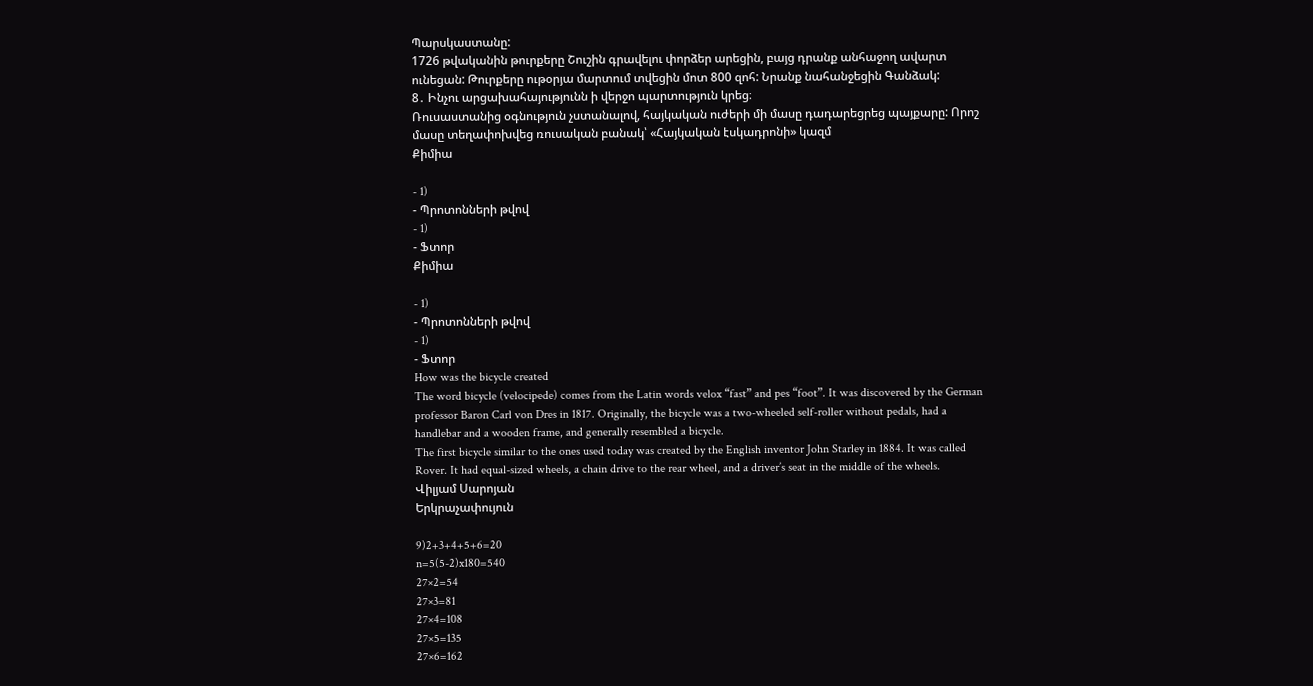Պարսկաստանը:
1726 թվականին թուրքերը Շուշին գրավելու փորձեր արեցին, բայց դրանք անհաջող ավարտ ունեցան: Թուրքերը ութօրյա մարտում տվեցին մոտ 800 զոհ: Նրանք նահանջեցին Գանձակ:
8․ Ինչու արցախահայությունն ի վերջո պարտություն կրեց։
Ռուսաստանից օգնություն չստանալով, հայկական ուժերի մի մասը դադարեցրեց պայքարը: Որոշ մասը տեղափոխվեց ռուսական բանակ՝ «Հայկական էսկադրոնի» կազմ
Քիմիա

- 1)
- Պրոտոնների թվով
- 1)
- Ֆտոր
Քիմիա

- 1)
- Պրոտոնների թվով
- 1)
- Ֆտոր
How was the bicycle created
The word bicycle (velocipede) comes from the Latin words velox “fast” and pes “foot”. It was discovered by the German professor Baron Carl von Dres in 1817. Originally, the bicycle was a two-wheeled self-roller without pedals, had a handlebar and a wooden frame, and generally resembled a bicycle.
The first bicycle similar to the ones used today was created by the English inventor John Starley in 1884. It was called Rover. It had equal-sized wheels, a chain drive to the rear wheel, and a driver’s seat in the middle of the wheels.
Վիլյամ Սարոյան
Երկրաչափույուն

9)2+3+4+5+6=20
n=5(5-2)x180=540
27×2=54
27×3=81
27×4=108
27×5=135
27×6=162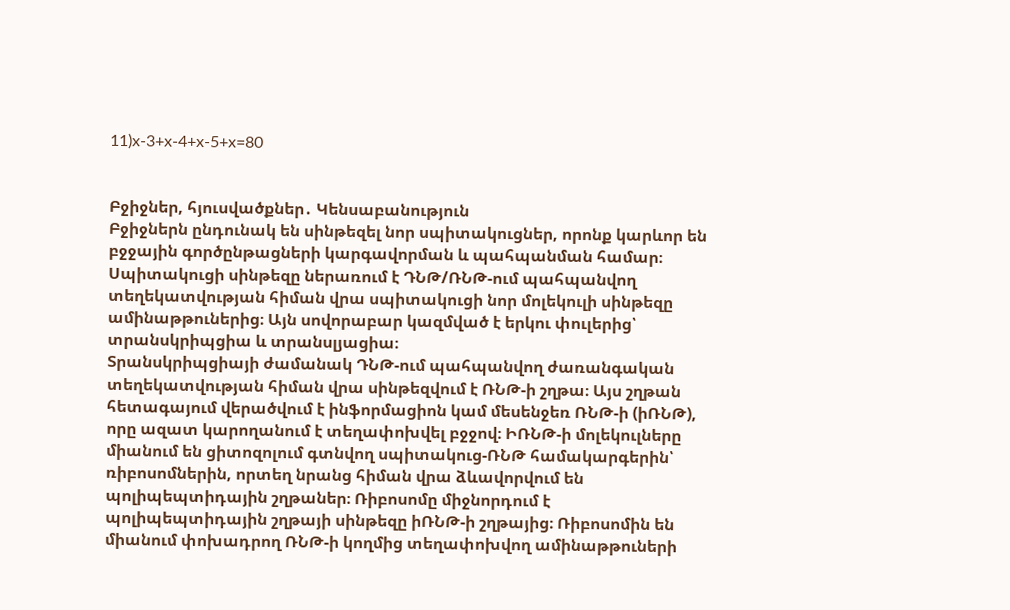11)x-3+x-4+x-5+x=80


Բջիջներ, հյուսվածքներ․ Կենսաբանություն
Բջիջներն ընդունակ են սինթեզել նոր սպիտակուցներ, որոնք կարևոր են բջջային գործընթացների կարգավորման և պահպանման համար։ Սպիտակուցի սինթեզը ներառում է ԴՆԹ/ՌՆԹ-ում պահպանվող տեղեկատվության հիման վրա սպիտակուցի նոր մոլեկուլի սինթեզը ամինաթթուներից։ Այն սովորաբար կազմված է երկու փուլերից՝ տրանսկրիպցիա և տրանսլյացիա։
Տրանսկրիպցիայի ժամանակ ԴՆԹ-ում պահպանվող ժառանգական տեղեկատվության հիման վրա սինթեզվում է ՌՆԹ-ի շղթա։ Այս շղթան հետագայում վերածվում է ինֆորմացիոն կամ մեսենջեռ ՌՆԹ-ի (իՌՆԹ), որը ազատ կարողանում է տեղափոխվել բջջով։ ԻՌՆԹ-ի մոլեկուլները միանում են ցիտոզոլում գտնվող սպիտակուց-ՌՆԹ համակարգերին՝ ռիբոսոմներին, որտեղ նրանց հիման վրա ձևավորվում են պոլիպեպտիդային շղթաներ։ Ռիբոսոմը միջնորդում է պոլիպեպտիդային շղթայի սինթեզը իՌՆԹ-ի շղթայից։ Ռիբոսոմին են միանում փոխադրող ՌՆԹ-ի կողմից տեղափոխվող ամինաթթուների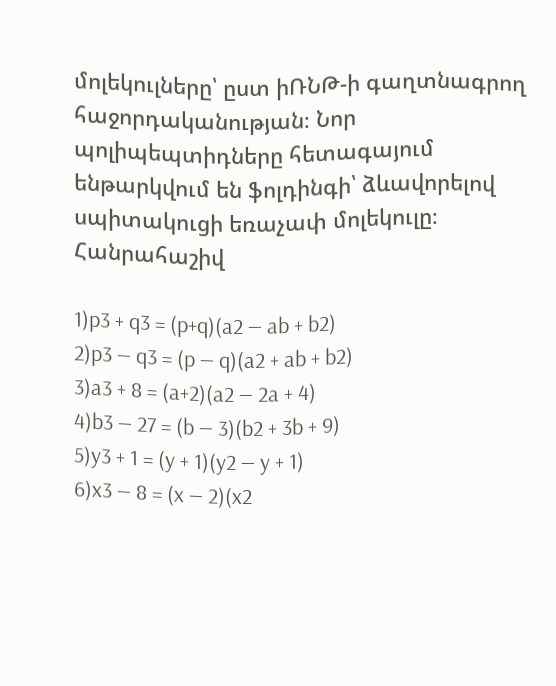մոլեկուլները՝ ըստ իՌՆԹ-ի գաղտնագրող հաջորդականության։ Նոր պոլիպեպտիդները հետագայում ենթարկվում են ֆոլդինգի՝ ձևավորելով սպիտակուցի եռաչափ մոլեկուլը։
Հանրահաշիվ

1)p3 + q3 = (p+q)(a2 — ab + b2)
2)p3 — q3 = (p — q)(a2 + ab + b2)
3)a3 + 8 = (a+2)(a2 — 2a + 4)
4)b3 — 27 = (b — 3)(b2 + 3b + 9)
5)y3 + 1 = (y + 1)(y2 — y + 1)
6)x3 — 8 = (x — 2)(x2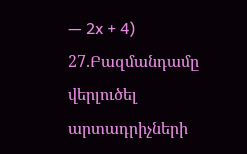— 2x + 4)
27.Բազմանդամը վերլուծել արտադրիչների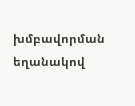խմբավորման եղանակով